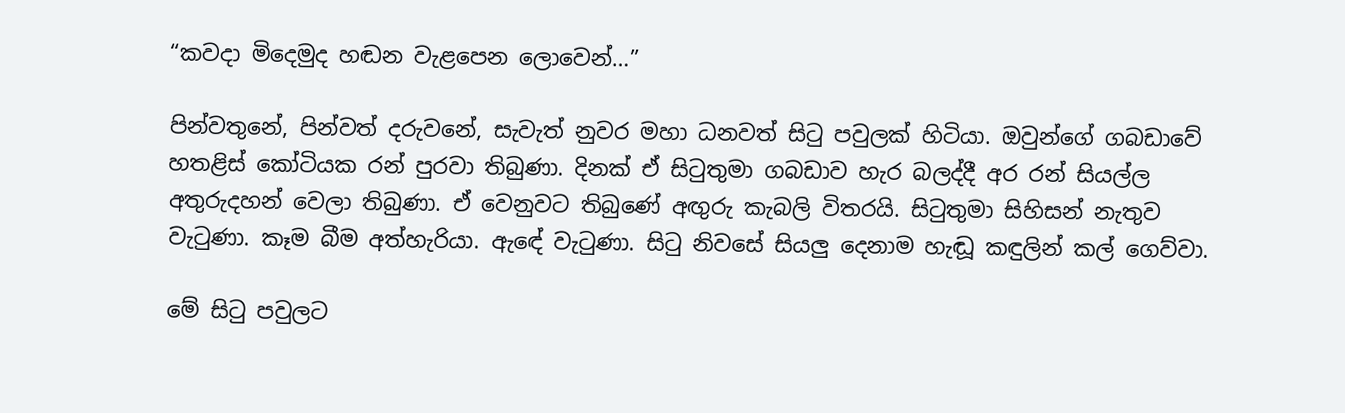“කවදා මිදෙමුද හඬන වැළපෙන ලොවෙන්…”

පින්වතුනේ, පින්වත් දරුවනේ, සැවැත් නුවර මහා ධනවත් සිටු පවුලක් හිටියා. ඔවුන්ගේ ගබඩාවේ හතළිස් කෝටියක රන් පුරවා තිබුණා. දිනක් ඒ සිටුතුමා ගබඩාව හැර බලද්දී අර රන් සියල්ල අතුරුදහන් වෙලා තිබුණා. ඒ වෙනුවට තිබුණේ අඟුරු කැබලි විතරයි. සිටුතුමා සිහිසන් නැතුව වැටුණා. කෑම බීම අත්හැරියා. ඇඳේ වැටුණා. සිටු නිවසේ සියලු දෙනාම හැඬූ කඳුලින් කල් ගෙව්වා.

මේ සිටු පවුලට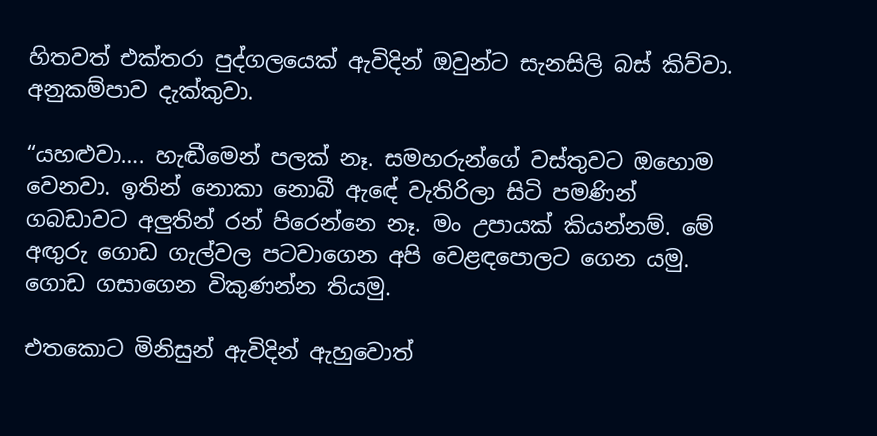හිතවත් එක්තරා පුද්ගලයෙක් ඇවිදින් ඔවුන්ට සැනසිලි බස් කිව්වා. අනුකම්පාව දැක්කුවා.

“යහළුවා…. හැඬීමෙන් පලක් නෑ. සමහරුන්ගේ වස්තුවට ඔහොම වෙනවා. ඉතින් නොකා නොබී ඇඳේ වැතිරිලා සිටි පමණින් ගබඩාවට අලුතින් රන් පිරෙන්නෙ නෑ. මං උපායක් කියන්නම්. මේ අඟුරු ගොඩ ගැල්වල පටවාගෙන අපි වෙළඳපොලට ගෙන යමු. ගොඩ ගසාගෙන විකුණන්න තියමු.

එතකොට මිනිසුන් ඇවිදින් ඇහුවොත්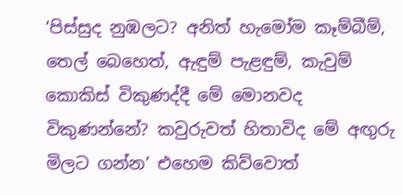‘පිස්සුද නුඹලට? අනිත් හැමෝම කෑම්බීම්, තෙල් බෙහෙත්, ඇඳුම් පැළඳුම්, කැවුම් කොකිස් විකුණද්දී මේ මොනවද විකුණන්නේ? කවුරුවත් හිතාවිද මේ අඟුරු මිලට ගන්න’ එහෙම කිව්වොත්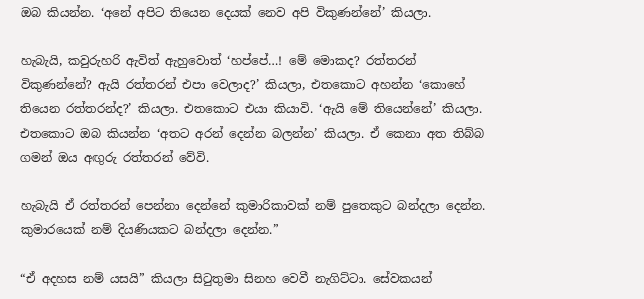ඔබ කියන්න. ‘අනේ අපිට තියෙන දෙයක් නෙව අපි විකුණන්නේ’ කියලා.

හැබැයි, කවුරුහරි ඇවිත් ඇහුවොත් ‘හප්පේ…! මේ මොකද? රත්තරන් විකුණන්නේ? ඇයි රත්තරන් එපා වෙලාද?’ කියලා, එතකොට අහන්න ‘කොහේ තියෙන රත්තරන්ද?’ කියලා. එතකොට එයා කියාවි. ‘ඇයි මේ තියෙන්නේ’ කියලා. එතකොට ඔබ කියන්න ‘අතට අරන් දෙන්න බලන්න’ කියලා. ඒ කෙනා අත තිබ්බ ගමන් ඔය අඟුරු රත්තරන් වේවි.

හැබැයි ඒ රත්තරන් පෙන්නා දෙන්නේ කුමාරිකාවක් නම් පුතෙකුට බන්දලා දෙන්න. කුමාරයෙක් නම් දියණියකට බන්දලා දෙන්න.”

“ඒ අදහස නම් යසයි” කියලා සිටුතුමා සිනහ වෙවී නැගිට්ටා. සේවකයන්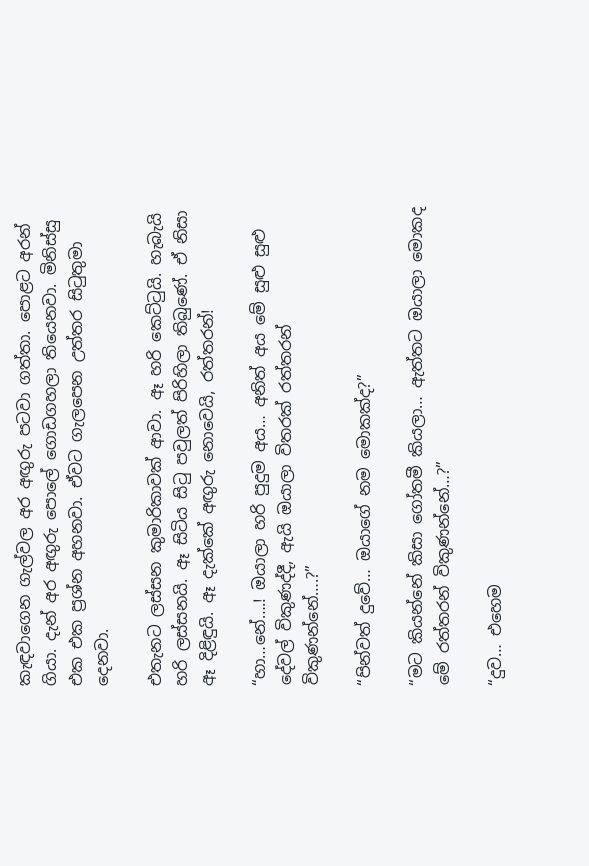කැඳවාගෙන ගැල්වල අර අඟුරු පටවා ගත්තා. පොළට අරන් ගියා. දැන් අර අඟුරු පොලේ ගොඩගහලා තියෙනවා. මිනිස්සු එක එක ප්‍රශ්න අහනවා. ඒවට ගැලපෙන උත්තර සිටුතුමා දෙනවා.

එතැනට ලස්සන කුමාරිකාවක් ආවා. ඈ හරි කෙට්ටුයි. හැබැයි හරි ලස්සනයි. ඈ සිටිය සිටු පවුලත් පිරිහිලා තිබුණේ. ඒ නිසා ඈ දිළිඳුයි. ඈ දැක්කේ අඟුරු නොවෙයි, රත්තරන්!

“හා…නේ….! ඔයාලා හරි පුදුම අය… අනිත් අය මේ සුළු සුළු දේවල් විකුණද්දී, ඇයි ඔයාලා විතරක් රත්තරන් විකුණන්නේ….?”

“පින්වත් දුවේ… ඔයාගේ නම මොකක්ද?”

“මට කියන්නේ කිසා ගෝතමී කියලා… ඇත්තට ඔයාලා මොකද මේ රත්තරන් විකුණන්නේ…?”

“දුව… එහෙම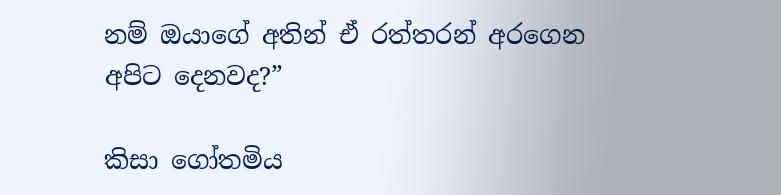නම් ඔයාගේ අතින් ඒ රත්තරන් අරගෙන අපිට දෙනවද?”

කිසා ගෝතමිය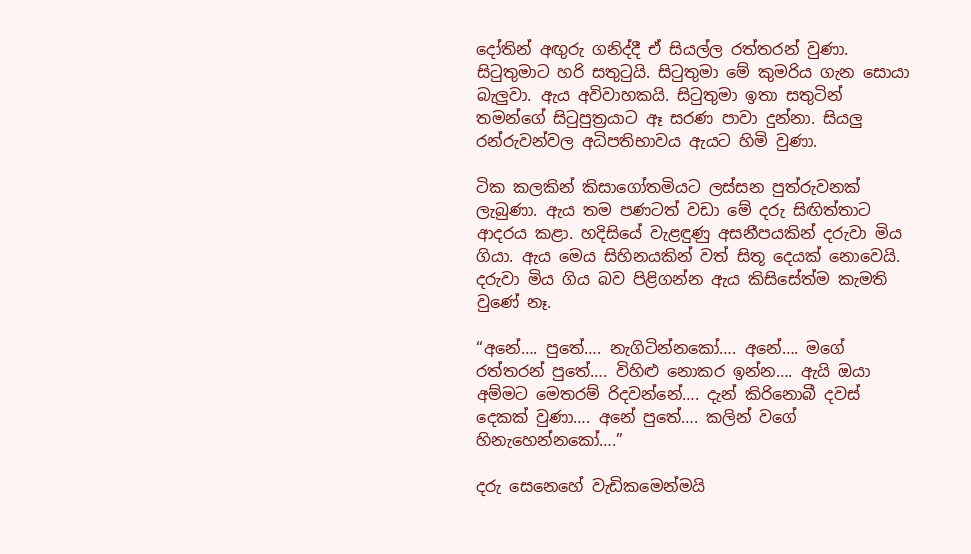දෝතින් අඟුරු ගනිද්දී ඒ සියල්ල රත්තරන් වුණා. සිටුතුමාට හරි සතුටුයි. සිටුතුමා මේ කුමරිය ගැන සොයා බැලුවා. ඇය අවිවාහකයි. සිටුතුමා ඉතා සතුටින් තමන්ගේ සිටුපුත්‍රයාට ඈ සරණ පාවා දුන්නා. සියලු රන්රුවන්වල අධිපතිභාවය ඇයට හිමි වුණා.

ටික කලකින් කිසාගෝතමියට ලස්සන පුත්රුවනක් ලැබුණා. ඇය තම පණටත් වඩා මේ දරු සිඟිත්තාට ආදරය කළා. හදිසියේ වැළඳුණු අසනීපයකින් දරුවා මිය ගියා. ඇය මෙය සිහිනයකින් වත් සිතූ දෙයක් නොවෙයි. දරුවා මිය ගිය බව පිළිගන්න ඇය කිසිසේත්ම කැමති වුණේ නෑ.

“අනේ…. පුතේ…. නැගිටින්නකෝ…. අනේ…. මගේ රත්තරන් පුතේ…. විහිළු නොකර ඉන්න…. ඇයි ඔයා අම්මට මෙතරම් රිදවන්නේ…. දැන් කිරිනොබී දවස් දෙකක් වුණා…. අනේ පුතේ…. කලින් වගේ හිනැහෙන්නකෝ….”

දරු සෙනෙහේ වැඩිකමෙන්මයි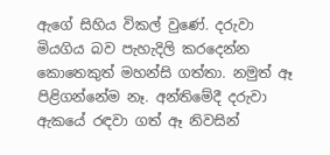ඇගේ සිහිය විකල් වුණේ. දරුවා මියගිය බව පැහැදිලි කරදෙන්න කොතෙකුත් මහන්සි ගත්තා. නමුත් ඈ පිළිගන්නේම නෑ. අන්තිමේදී දරුවා ඇකයේ රඳවා ගත් ඈ නිවසින්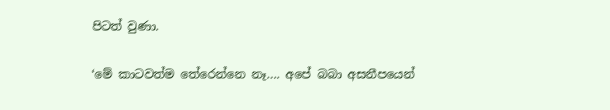පිටත් වුණා.

‘මේ කාටවත්ම තේරෙන්නෙ නෑ…. අපේ බබා අසනීපයෙන්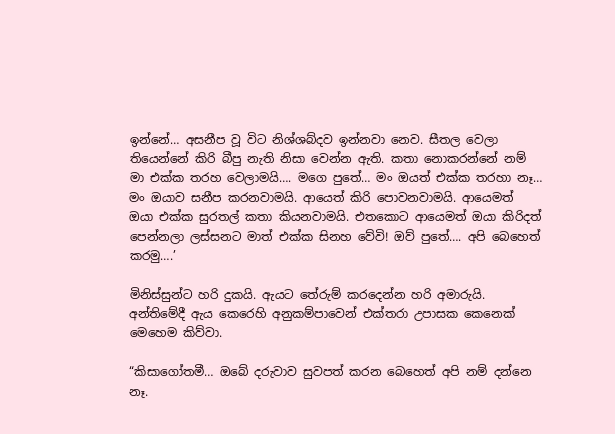ඉන්නේ… අසනීප වූ විට නිශ්ශබ්දව ඉන්නවා නෙව. සීතල වෙලා තියෙන්නේ කිරි බීපු නැති නිසා වෙන්න ඇති. කතා නොකරන්නේ නම් මා එක්ක තරහ වෙලාමයි…. මගෙ පුතේ… මං ඔයත් එක්ක තරහා නෑ… මං ඔයාව සනීප කරනවාමයි. ආයෙත් කිරි පොවනවාමයි. ආයෙමත් ඔයා එක්ක සුරතල් කතා කියනවාමයි. එතකොට ආයෙමත් ඔයා කිරිදත් පෙන්නලා ලස්සනට මාත් එක්ක සිනහ වේවි! ඔව් පුතේ…. අපි බෙහෙත් කරමු….’

මිනිස්සුන්ට හරි දුකයි. ඇයට තේරුම් කරදෙන්න හරි අමාරුයි. අන්තිමේදී ඇය කෙරෙහි අනුකම්පාවෙන් එක්තරා උපාසක කෙනෙක් මෙහෙම කිව්වා.

“කිසාගෝතමී… ඔබේ දරුවාව සුවපත් කරන බෙහෙත් අපි නම් දන්නෙ නෑ.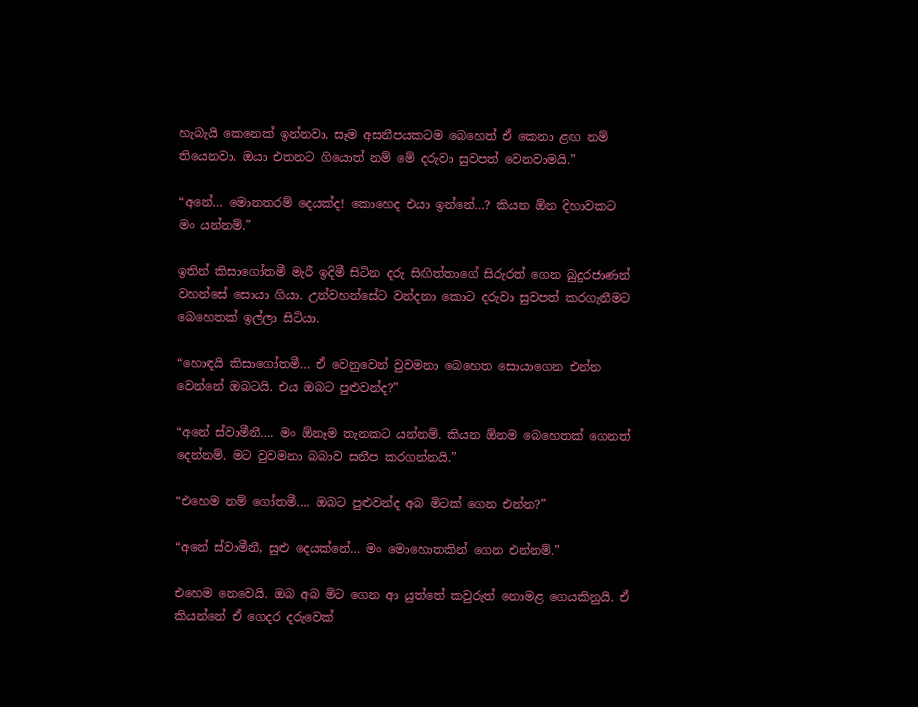හැබැයි කෙනෙක් ඉන්නවා. සෑම අසනීපයකටම බෙහෙත් ඒ කෙනා ළඟ නම් තියෙනවා. ඔයා එතනට ගියොත් නම් මේ දරුවා සුවපත් වෙනවාමයි.”

“අනේ… මොනතරම් දෙයක්ද! කොහෙද එයා ඉන්නේ…? කියන ඕන දිහාවකට මං යන්නම්.”

ඉතින් කිසාගෝතමී මැරී ඉදිමී සිටින දරු සිඟිත්තාගේ සිරුරත් ගෙන බුදුරජාණන් වහන්සේ සොයා ගියා. උන්වහන්සේට වන්දනා කොට දරුවා සුවපත් කරගැනීමට බෙහෙතක් ඉල්ලා සිටියා.

“හොඳයි කිසාගෝතමී… ඒ වෙනුවෙන් වුවමනා බෙහෙත සොයාගෙන එන්න වෙන්නේ ඔබටයි. එය ඔබට පුළුවන්ද?”

“අනේ ස්වාමීනී…. මං ඕනෑම තැනකට යන්නම්. කියන ඕනම බෙහෙතක් ගෙනත් දෙන්නම්. මට වුවමනා බබාව සනීප කරගන්නයි.”

“එහෙම නම් ගෝතමී…. ඔබට පුළුවන්ද අබ මිටක් ගෙන එන්න?”

“අනේ ස්වාමීනී, සුළු දෙයක්නේ… මං මොහොතකින් ගෙන එන්නම්.”

එහෙම නෙවෙයි. ඔබ අබ මිට ගෙන ආ යුත්තේ කවුරුත් නොමළ ගෙයකිනුයි. ඒ කියන්නේ ඒ ගෙදර දරුවෙක්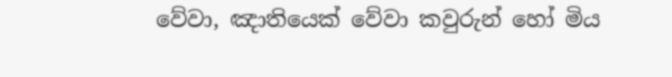වේවා, ඤාතියෙක් වේවා කවුරුන් හෝ මිය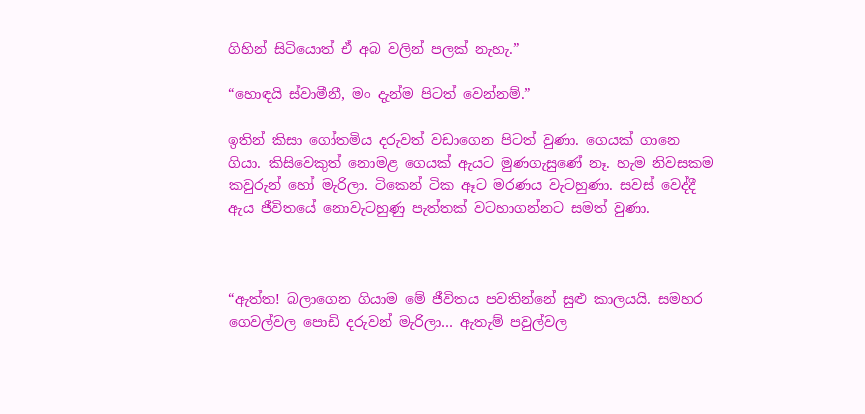ගිහින් සිටියොත් ඒ අබ වලින් පලක් නැහැ.”

“හොඳයි ස්වාමීනී, මං දැන්ම පිටත් වෙන්නම්.”

ඉතින් කිසා ගෝතමිය දරුවත් වඩාගෙන පිටත් වුණා. ගෙයක් ගානෙ ගියා. කිසිවෙකුත් නොමළ ගෙයක් ඇයට මුණගැසුණේ නෑ. හැම නිවසකම කවුරුන් හෝ මැරිලා. ටිකෙන් ටික ඈට මරණය වැටහුණා. සවස් වෙද්දී ඇය ජීවිතයේ නොවැටහුණු පැත්තක් වටහාගන්නට සමත් වුණා.



“ඇත්ත! බලාගෙන ගියාම මේ ජීවිතය පවතින්නේ සුළු කාලයයි. සමහර ගෙවල්වල පොඩි දරුවන් මැරිලා… ඇතැම් පවුල්වල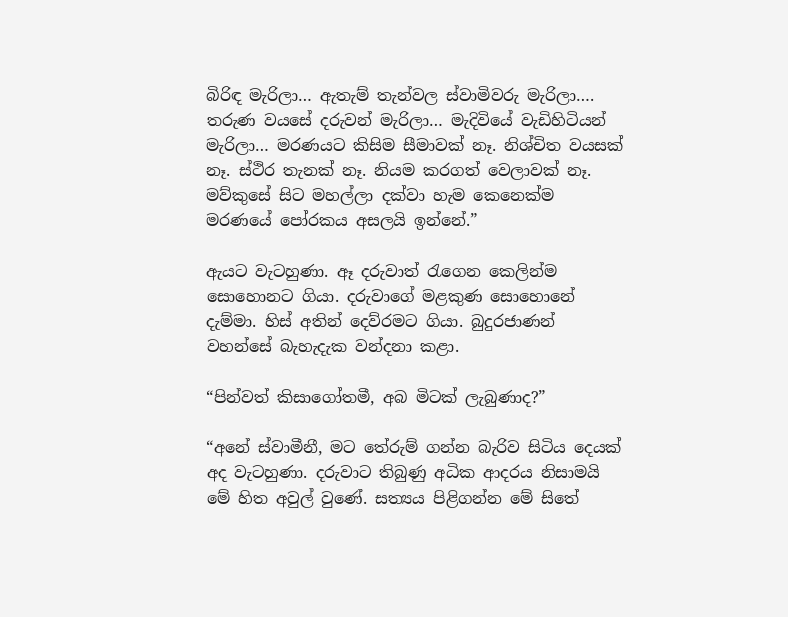බිරිඳ මැරිලා… ඇතැම් තැන්වල ස්වාමිවරු මැරිලා…. තරුණ වයසේ දරුවන් මැරිලා… මැදිවියේ වැඩිහිටියන් මැරිලා… මරණයට කිසිම සීමාවක් නෑ. නිශ්චිත වයසක් නෑ. ස්ථිර තැනක් නෑ. නියම කරගත් වෙලාවක් නෑ. මව්කුසේ සිට මහල්ලා දක්වා හැම කෙනෙක්ම මරණයේ පෝරකය අසලයි ඉන්නේ.”

ඇයට වැටහුණා. ඈ දරුවාත් රැගෙන කෙලින්ම සොහොනට ගියා. දරුවාගේ මළකුණ සොහොනේ දැම්මා. හිස් අතින් දෙව්රමට ගියා. බුදුරජාණන් වහන්සේ බැහැදැක වන්දනා කළා.

“පින්වත් කිසාගෝතමී, අබ මිටක් ලැබුණාද?”

“අනේ ස්වාමීනී, මට තේරුම් ගන්න බැරිව සිටිය දෙයක් අද වැටහුණා. දරුවාට තිබුණු අධික ආදරය නිසාමයි මේ හිත අවුල් වුණේ. සත්‍යය පිළිගන්න මේ සිතේ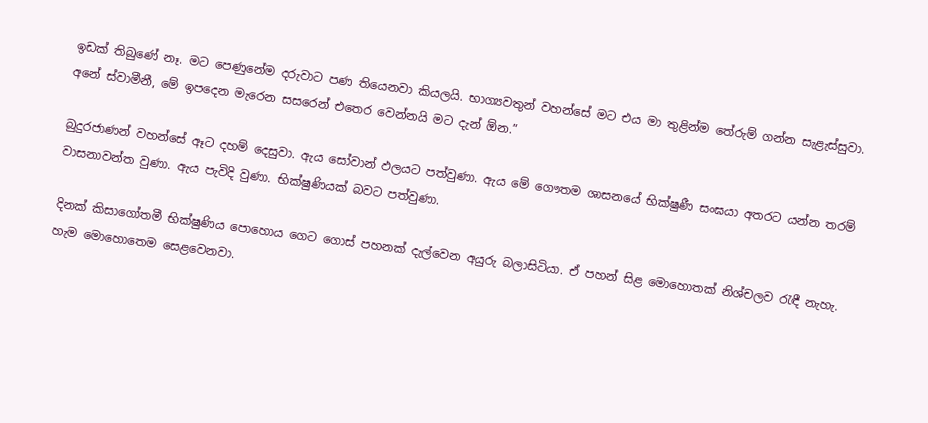ඉඩක් තිබුණේ නෑ. මට පෙණුනේම දරුවාට පණ තියෙනවා කියලයි. භාග්‍යවතුන් වහන්සේ මට එය මා තුළින්ම තේරුම් ගන්න සැළැස්සුවා. අනේ ස්වාමීනී, මේ ඉපදෙන මැරෙන සසරෙන් එතෙර වෙන්නයි මට දැන් ඕන.”

බුදුරජාණන් වහන්සේ ඈට දහම් දෙසුවා. ඇය සෝවාන් ඵලයට පත්වුණා. ඇය මේ ගෞතම ශාසනයේ භික්ෂුණී සංඝයා අතරට යන්න තරම් වාසනාවන්ත වුණා. ඇය පැවිදි වුණා. භික්ෂුණියක් බවට පත්වුණා.

දිනක් කිසාගෝතමී භික්ෂුණිය පොහොය ගෙට ගොස් පහනක් දැල්වෙන අයුරු බලාසිටියා. ඒ පහන් සිළ මොහොතක් නිශ්චලව රැඳී නැහැ. හැම මොහොතෙම සෙළවෙනවා.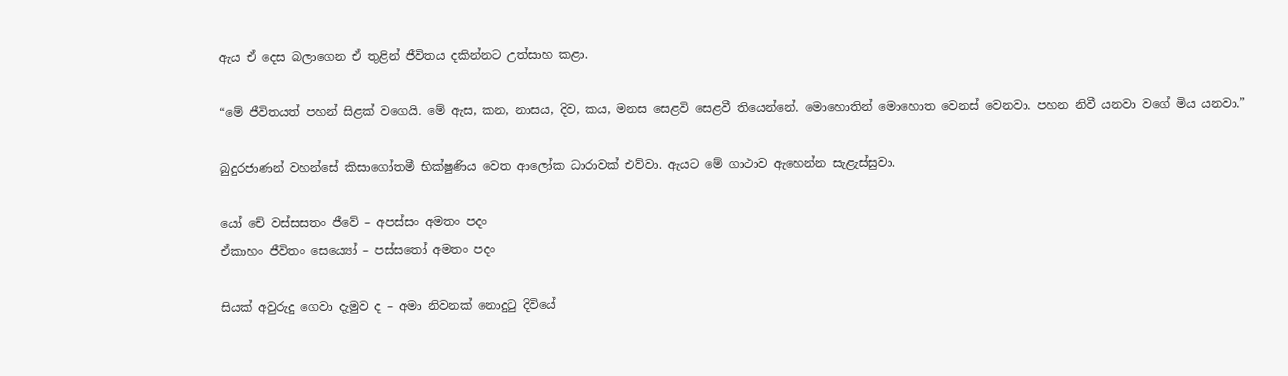ඇය ඒ දෙස බලාගෙන ඒ තුළින් ජීවිතය දකින්නට උත්සාහ කළා.

“මේ ජීවිතයත් පහන් සිළක් වගෙයි. මේ ඇස, කන, නාසය, දිව, කය, මනස සෙළවි සෙළවී තියෙන්නේ. මොහොතින් මොහොත වෙනස් වෙනවා. පහන නිවී යනවා වගේ මිය යනවා.”

බුදුරජාණන් වහන්සේ කිසාගෝතමී භික්ෂුණිය වෙත ආලෝක ධාරාවක් එව්වා. ඇයට මේ ගාථාව ඇහෙන්න සැළැස්සුවා.

යෝ චේ වස්සසතං ජීවේ – අපස්සං අමතං පදං
ඒකාහං ජීවිතං සෙය්‍යෝ – පස්සතෝ අමතං පදං

සියක් අවුරුදු ගෙවා දැමුව ද – අමා නිවනක් නොදුටු දිවියේ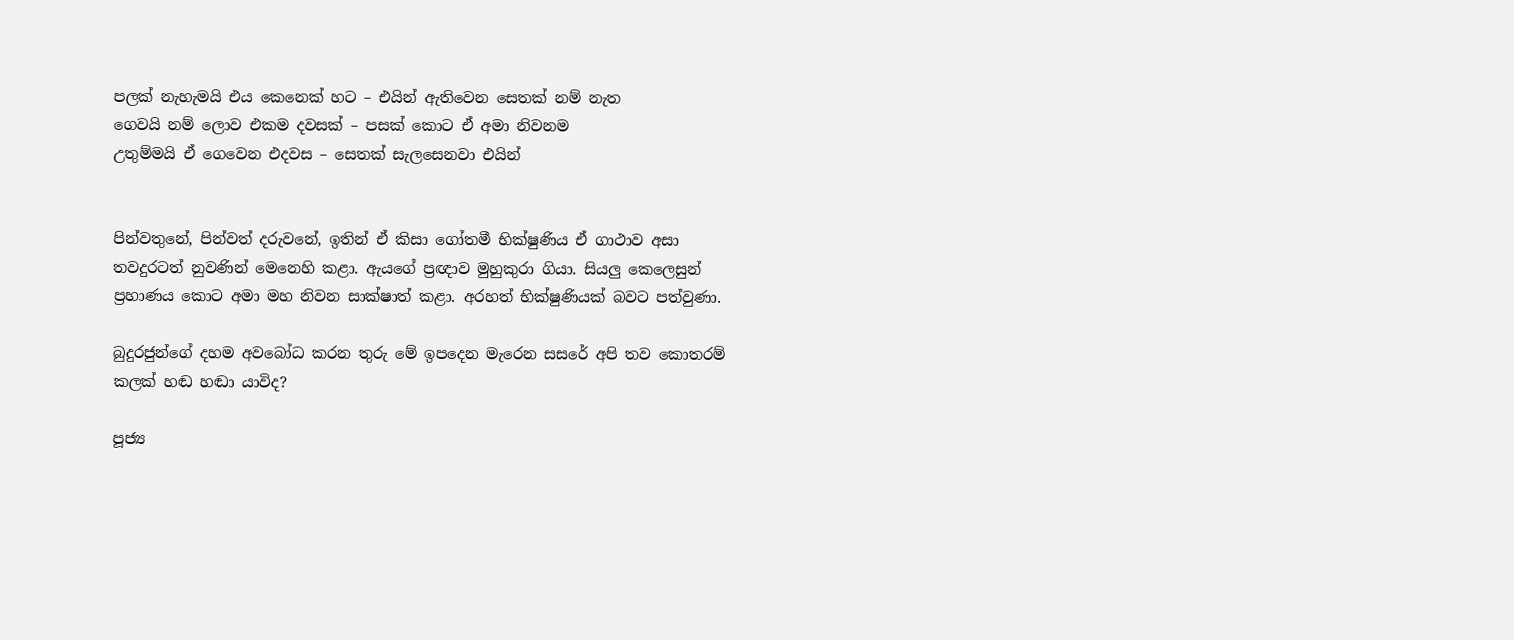පලක් නැහැමයි එය කෙනෙක් හට – එයින් ඇතිවෙන සෙතක් නම් නැත
ගෙවයි නම් ලොව එකම දවසක් – පසක් කොට ඒ අමා නිවනම
උතුම්මයි ඒ ගෙවෙන එදවස – සෙතක් සැලසෙනවා එයින්


පින්වතුනේ, පින්වත් දරුවනේ, ඉතින් ඒ කිසා ගෝතමී භික්ෂුණිය ඒ ගාථාව අසා තවදුරටත් නුවණින් මෙනෙහි කළා. ඇයගේ ප්‍රඥාව මුහුකුරා ගියා. සියලු කෙලෙසුන් ප්‍රහාණය කොට අමා මහ නිවන සාක්ෂාත් කළා. අරහත් භික්ෂුණියක් බවට පත්වුණා.

බුදුරජුන්ගේ දහම අවබෝධ කරන තුරු මේ ඉපදෙන මැරෙන සසරේ අපි තව කොතරම් කලක් හඬ හඬා යාවිද?

පූජ්‍ය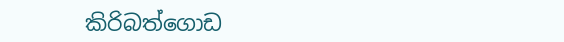කිරිබත්ගොඩ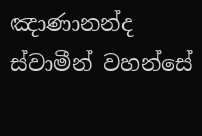ඤාණානන්ද ස්වාමීන් වහන්සේ